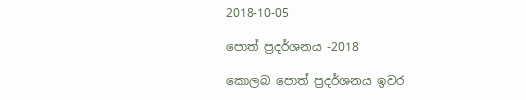2018-10-05

පොත් ප්‍රදර්ශනය -2018

කොලබ පොත් ප්‍රදර්ශනය ඉවර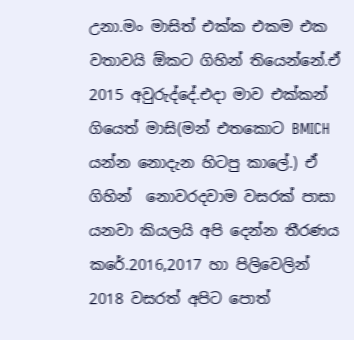උනා.මං මාසිත් එක්ක එකම එක වතාවයි ඕකට ගිහින් තියෙන්නේ.ඒ 2015 අවුරුද්දේ.එදා මාව එක්කන් ගියෙත් මාසි(මන් එතකොට BMICH යන්න නොදැන හිටපු කාලේ.) ඒ ගිහින්  නොවරදවාම වසරක් පාසා යනවා කියලයි අපි දෙන්න තීරණය කරේ.2016,2017 හා පිලිවෙලින් 2018 වසරත් අපිට පොත්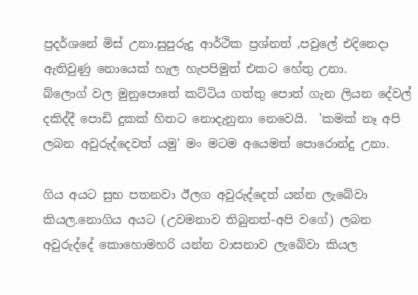ප්‍රදර්ශනේ මිස් උනා.සුපුරුදු ආර්ථික ප්‍රශ්නත් ,පවුලේ එදිනෙදා ඇතිවුණු නොයෙක් හැල හැපපිමුත් එකට හේතු උනා.
බ්ලොග් වල මුනුපොතේ කට්ටිය ගත්තු පොත් ගැන ලියන දේවල් දකිද්දී පොඩි දුකක් හිතට නොදැනුනා නෙවෙයි.  'කමක් නෑ අපි ලබන අවුරුද්දෙවත් යමු' මං මටම අයෙමත් පොරොන්දු උනා.

ගිය අයට සුභ පතනවා ඊලග අවුරුද්දෙත් යන්න ලැබේවා කියල.නොගිය අයට (උවමනාව තිබුනත්-අපි වගේ) ලබන අවුරුද්දේ කොහොමහරි යන්න වාසනාව ලැබේවා කියල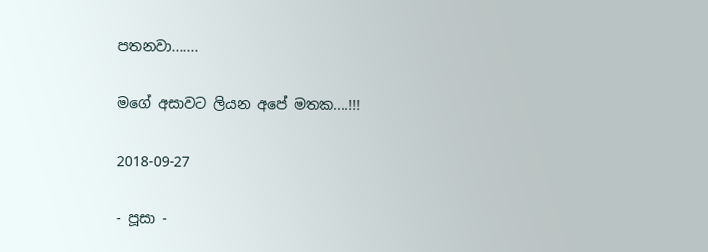පතනවා.......

මගේ අසාවට ලියන අපේ මතක....!!!

2018-09-27

- පූසා -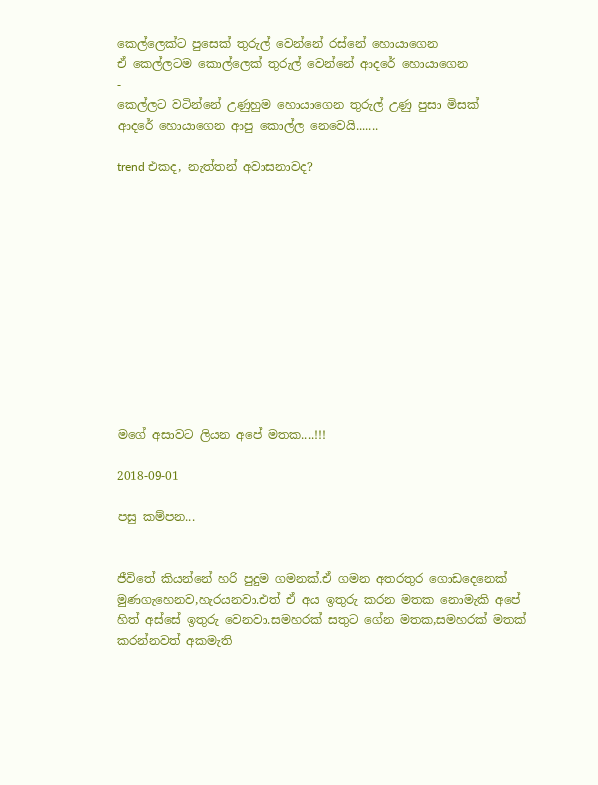කෙල්ලෙක්ට පුසෙක් තුරුල් වෙන්නේ රස්නේ හොයාගෙන
ඒ කෙල්ලටම කොල්ලෙක් තුරුල් වෙන්නේ ආදරේ හොයාගෙන
-
කෙල්ලට වටින්නේ උණුහුම හොයාගෙන තුරුල් උණු පුසා මිසක්
ආදරේ හොයාගෙන ආපු කොල්ල නෙවෙයි.......

trend එකද, නැත්තන් අවාසනාවද?












මගේ අසාවට ලියන අපේ මතක....!!!

2018-09-01

පසු කම්පන...


ජීවිතේ කියන්නේ හරි පුදුම ගමනක්.ඒ ගමන අතරතුර ගොඩදෙනෙක් මුණගැහෙනව,හැරයනවා.එත් ඒ අය ඉතුරු කරන මතක නොමැකි අපේ හිත් අස්සේ ඉතුරු වෙනවා.සමහරක් සතුට ගේන මතක,සමහරක් මතක් කරන්නවත් අකමැති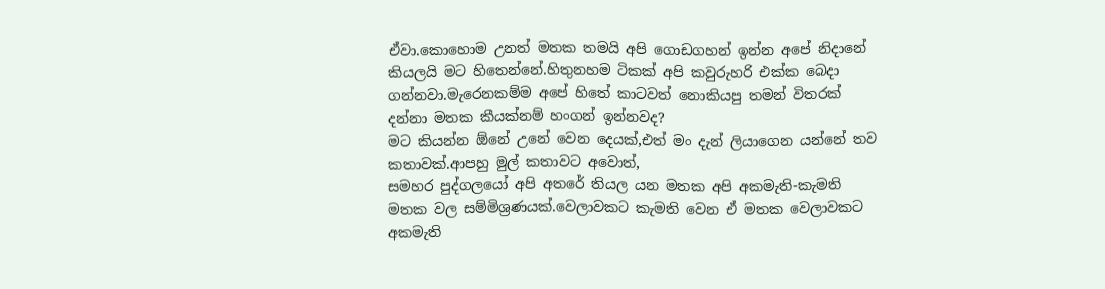ඒවා.කොහොම උනත් මතක තමයි අපි ගොඩගහන් ඉන්න අපේ නිදානේ කියලයි මට හිතෙන්නේ.හිතුනහම ටිකක් අපි කවුරුහරි එක්ක බෙදා ගන්නවා.මැරෙනකම්ම අපේ හිතේ කාටවත් නොකියපු තමන් විතරක් දන්නා මතක කීයක්නම් හංගන් ඉන්නවද?
මට කියන්න ඕනේ උනේ වෙන දෙයක්,එත් මං දැන් ලියාගෙන යන්නේ තව කතාවක්.ආපහු මුල් කතාවට අවොත්,
සමහර පුද්ගලයෝ අපි අතරේ තියල යන මතක අපි අකමැති-කැමති මතක වල සම්මිශ්‍රණයක්.වෙලාවකට කැමති වෙන ඒ මතක වෙලාවකට අකමැති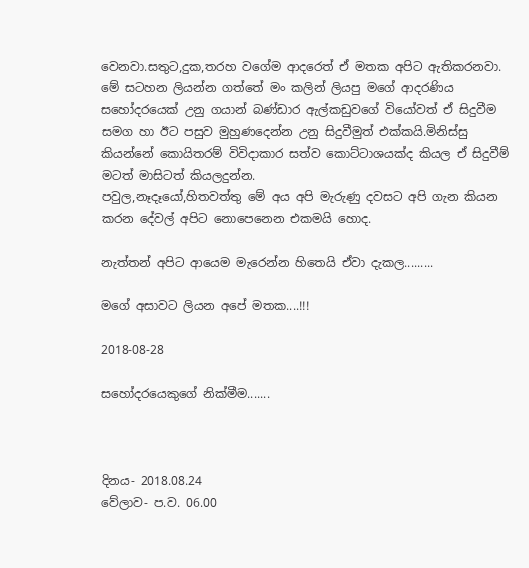වෙනවා.සතුට,දුක,තරහ වගේම ආදරෙත් ඒ මතක අපිට ඇතිකරනවා.
මේ සටහන ලියන්න ගත්තේ මං කලින් ලියපු මගේ ආදරණිය සහෝදරයෙක් උනු ගයාන් බණ්ඩාර ඇල්කඩුවගේ වියෝවත් ඒ සිදුවීම සමග හා ඊට පසුව මුහුණදෙන්න උනු සිදුවීමුත් එක්කයි.මිනිස්සු කියන්නේ කොයිතරම් විවිදාකාර සත්ව කොට්ටාශයක්ද කියල ඒ සිදුවීම් මටත් මාසිටත් කියලදුන්න.
පවුල,නෑදෑයෝ,හිතවත්තු මේ අය අපි මැරුණු දවසට අපි ගැන කියන කරන දේවල් අපිට නොපෙනෙන එකමයි හොද.

නැත්තන් අපිට ආයෙම මැරෙන්න හිතෙයි ඒවා දැකල.........

මගේ අසාවට ලියන අපේ මතක....!!!

2018-08-28

සහෝදරයෙකුගේ නික්මීම.......



දිනය- 2018.08.24
වේලාව- ප.ව. 06.00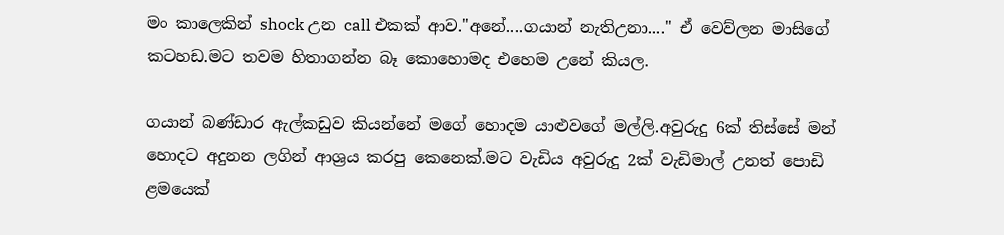මං කාලෙකින් shock උන call එකක් ආව."අනේ....ගයාන් නැතිඋනා...." ඒ වෙව්ලන මාසිගේ කටහඩ.මට තවම හිතාගන්න බෑ කොහොමද එහෙම උනේ කියල.

ගයාන් බණ්ඩාර ඇල්කඩුව කියන්නේ මගේ හොදම යාළුවගේ මල්ලි.අවුරුදු 6ක් තිස්සේ මන් හොදට අදුනන ලගින් ආශ්‍රය කරපු කෙනෙක්.මට වැඩිය අවුරුදු 2ක් වැඩිමාල් උනත් පොඩි ළමයෙක්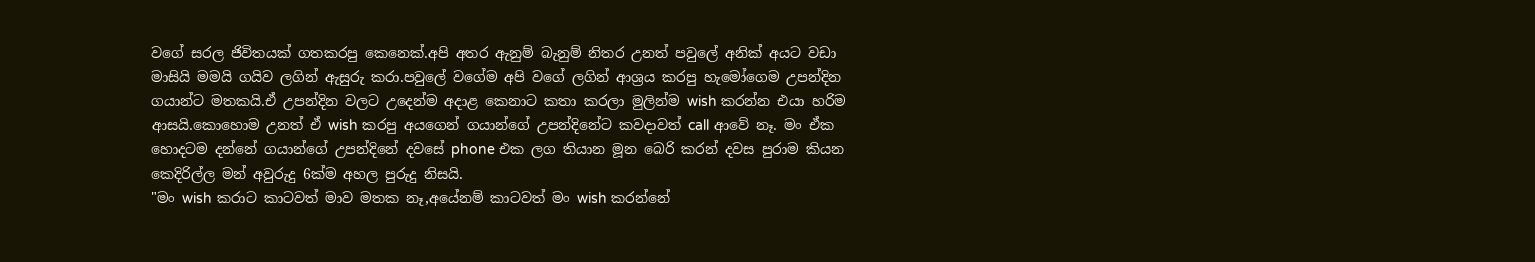වගේ සරල ජිවිතයක් ගතකරපු කෙනෙක්.අපි අතර ඇනුම් බැනුම් නිතර උනත් පවුලේ අනික් අයට වඩා මාසියි මමයි ගයිව ලගින් ඇසුරු කරා.පවුලේ වගේම අපි වගේ ලගින් ආශ්‍රය කරපු හැමෝගෙම උපන්දින ගයාන්ට මතකයි.ඒ උපන්දින වලට උදෙන්ම අදාළ කෙනාට කතා කරලා මුලින්ම wish කරන්න එයා හරිම ආසයි.කොහොම උනත් ඒ wish කරපු අයගෙන් ගයාන්ගේ උපන්දිනේට කවදාවත් call ආවේ නෑ. මං ඒක හොදටම දන්නේ ගයාන්ගේ උපන්දිනේ දවසේ phone එක ලග තියාන මූන බෙරි කරන් දවස පුරාම කියන කෙදිරිල්ල මන් අවුරුදු 6ක්ම අහල පුරුදු නිසයි.
"මං wish කරාට කාටවත් මාව මතක නෑ,අයේනම් කාටවත් මං wish කරන්නේ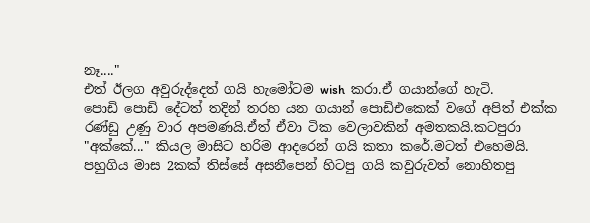නෑ...."
එත් ඊලග අවුරුද්දෙත් ගයි හැමෝටම wish  කරා.ඒ ගයාන්ගේ හැටි.
පොඩි පොඩි දේටත් තදින් තරහ යන ගයාන් පොඩිඑකෙක් වගේ අපිත් එක්ක රණ්ඩු උණු වාර අපමණයි.ඒත් ඒවා ටික වෙලාවකින් අමතකයි.කටපුරා "අක්කේ..." කියල මාසිට හරිම ආදරෙන් ගයි කතා කරේ.මටත් එහෙමයි.
පහුගිය මාස 2කක් තිස්සේ අසනීපෙන් හිටපු ගයි කවුරුවත් නොහිතපු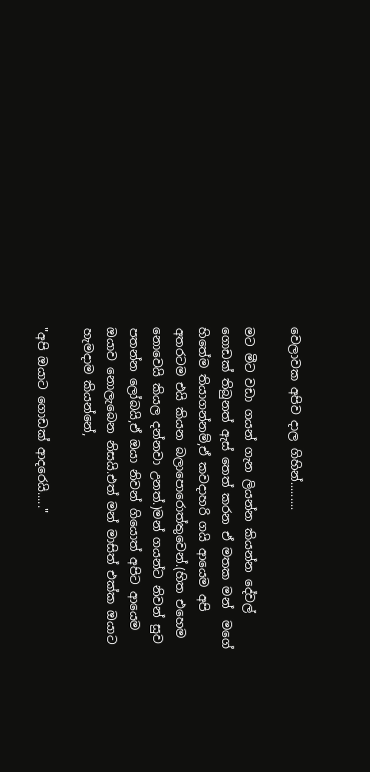වෙලාවක අපිව දාල ගිහින්.........

මට මීට වඩා ගයන් ගැන ලියන්න කියන්න දේවල් ගොඩක් තිබුනත් ඇස් තෙත් කරන ඒ මතක මන්  මගේ හිතේම තියාගන්නම්,ඒ කවදාහරි ගයි ආයෙම අපි අතරටම එයි කියන බලාපොරොත්තුවෙන්.(හිත එහෙම නොවෙයි කියල දන්නවා උනත්.)මන් ගයන්ට නිවන් සුව පතන්න ලෝබයි,ඒ ඔයා නිවන් ගියොත් අපිට ආයෙම ඔයාව නොලැබෙන නිසයි.එත් මන් මාසිත් එක්ක ඔයාට හැමදාම කියන්නේ,

"අපි ඔයාට ගොඩක් ආදරෙයි....."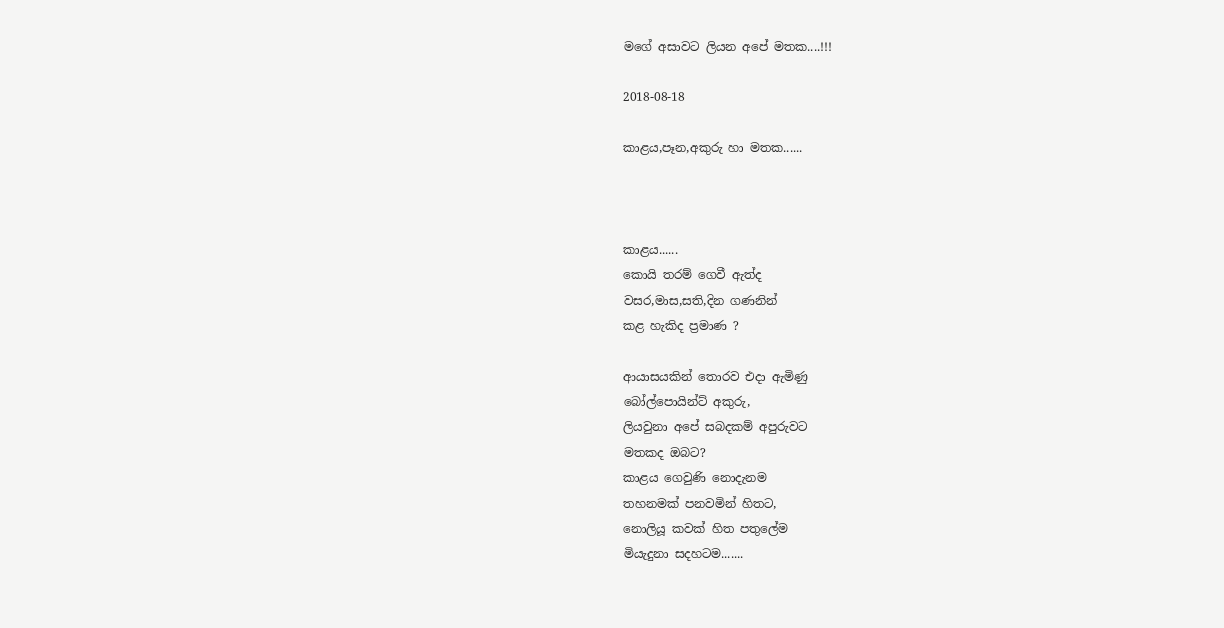මගේ අසාවට ලියන අපේ මතක....!!!

2018-08-18

කාළය,පෑන,අකුරු හා මතක......



කාළය......
කොයි තරම් ගෙවී ඇත්ද
වසර,මාස,සති,දින ගණනින්
කළ හැකිද ප්‍රමාණ ?

ආයාසයකින් තොරව එදා ඇමිණු
බෝල්පොයින්ට් අකුරු,
ලියවුනා අපේ සබදකම් අපුරුවට
මතකද ඔබට?
කාළය ගෙවුණි නොදැනම
තහනමක් පනවමින් හිතට,
නොලියූ කවක් හිත පතුලේම
මියැදුනා සදහටම.......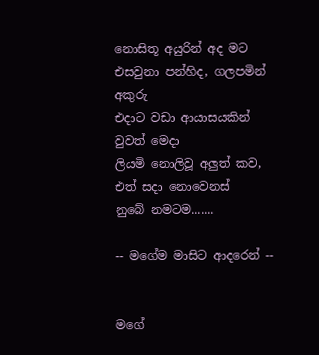නොසිතූ අයුරින් අද මට
එසවුනා පන්හිද, ගලපමින් අකුරු
එදාට වඩා ආයාසයකින් වුවත් මෙදා
ලියමි නොලිවූ අලුත් කව,
එත් සදා නොවෙනස්
නුබේ නමටම.......

-- මගේම මාසිට ආදරෙන් --


මගේ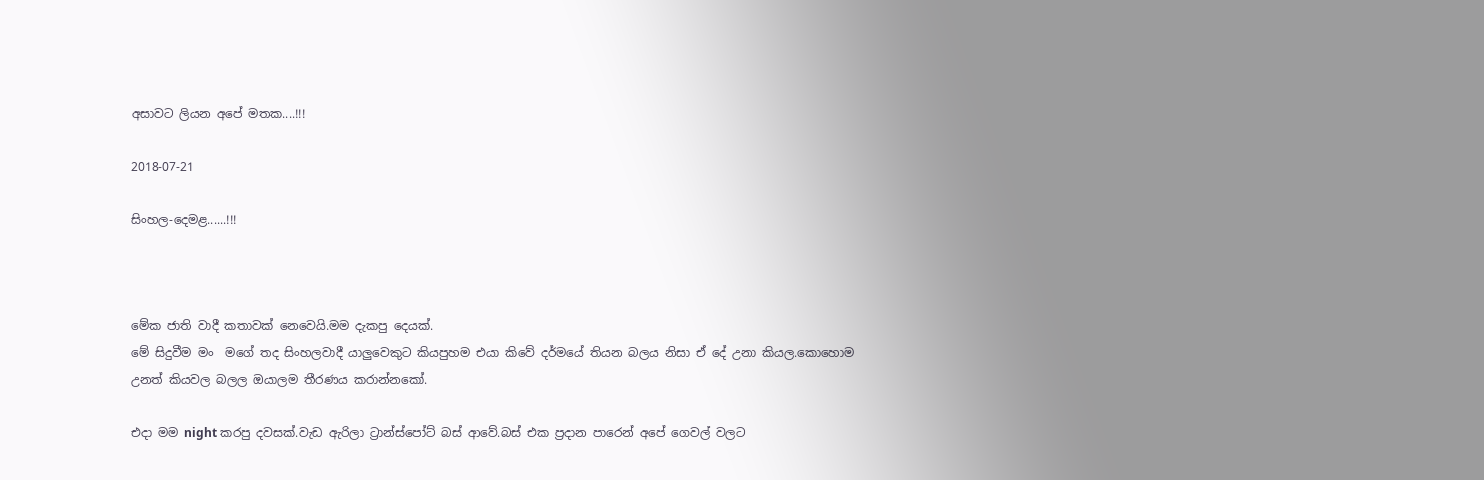අසාවට ලියන අපේ මතක....!!!

2018-07-21

සිංහල-දෙමළ......!!!



මේක ජාති වාදී කතාවක් නෙවෙයි.මම දැකපු දෙයක්.
මේ සිදුවීම මං  මගේ තද සිංහලවාදී යාලුවෙකුට කියපුහම එයා කිවේ දර්මයේ තියන බලය නිසා ඒ දේ උනා කියල.කොහොම උනත් කියවල බලල ඔයාලම තීරණය කරාන්නකෝ.

එදා මම night කරපු දවසක්.වැඩ ඇරිලා ට්‍රාන්ස්පෝට් බස් ආවේ.බස් එක ප්‍රදාන පාරෙන් අපේ ගෙවල් වලට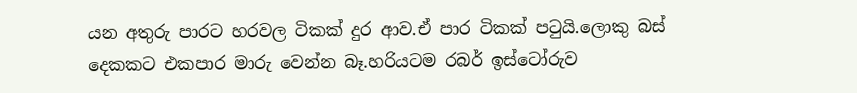යන අතුරු පාරට හරවල ටිකක් දුර ආව.ඒ පාර ටිකක් පටුයි.ලොකු බස් දෙකකට එකපාර මාරු වෙන්න බෑ.හරියටම රබර් ඉස්ටෝරුව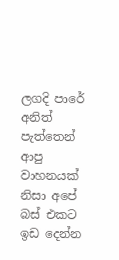ලගදි පාරේ අනිත් පැත්තෙන් ආපු වාහනයක් නිසා අපේ බස් එකට ඉඩ දෙන්න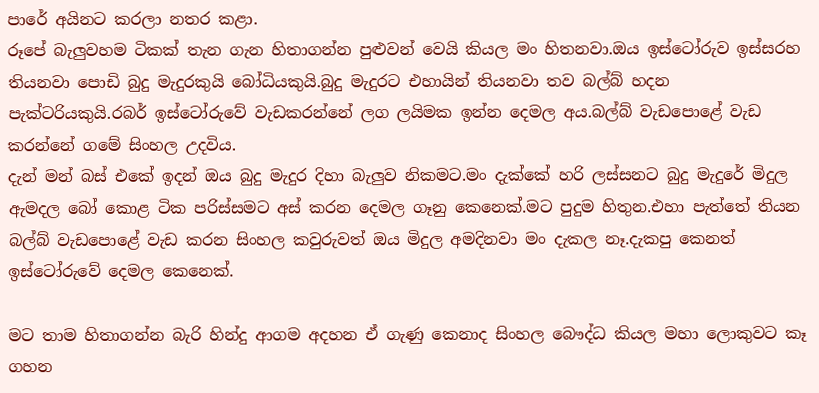පාරේ අයිනට කරලා නතර කළා.
රූපේ බැලුවහම ටිකක් තැන ගැන හිතාගන්න පුළුවන් වෙයි කියල මං හිතනවා.ඔය ඉස්ටෝරුව ඉස්සරහ තියනවා පොඩි බුදු මැදුරකුයි බෝධියකුයි.බුදු මැදුරට එහායින් තියනවා තව බල්බ් හදන පැක්ටරියකුයි.රබර් ඉස්ටෝරුවේ වැඩකරන්නේ ලග ලයිමක ඉන්න දෙමල අය.බල්බ් වැඩපොළේ වැඩ කරන්නේ ගමේ සිංහල උදවිය.
දැන් මන් බස් එකේ ඉදන් ඔය බුදු මැදුර දිහා බැලුව නිකමට.මං දැක්කේ හරි ලස්සනට බුදු මැදුරේ මිදුල ඇමදල බෝ කොළ ටික පරිස්සමට අස් කරන දෙමල ගෑනු කෙනෙක්.මට පුදුම හිතුන.එහා පැත්තේ තියන බල්බ් වැඩපොළේ වැඩ කරන සිංහල කවුරුවත් ඔය මිදුල අමදිනවා මං දැකල නෑ.දැකපු කෙනත් ඉස්ටෝරුවේ දෙමල කෙනෙක්.

මට තාම හිතාගන්න බැරි හින්දු ආගම අදහන ඒ ගැණු කෙනාද සිංහල බෞද්ධ කියල මහා ලොකුවට කෑ ගහන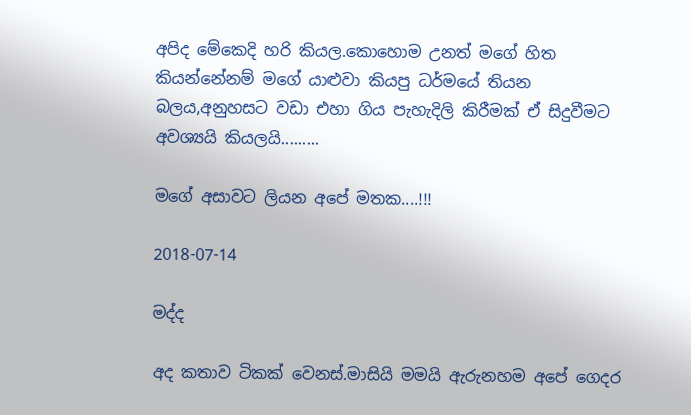අපිද මේකෙදි හරි කියල.කොහොම උනත් මගේ හිත කියන්නේනම් මගේ යාළුවා කියපු ධර්මයේ තියන බලය,අනුහසට වඩා එහා ගිය පැහැදිලි කිරීමක් ඒ සිදුවීමට අවශ්‍යයි කියලයි.........

මගේ අසාවට ලියන අපේ මතක....!!!

2018-07-14

මද්ද

අද කතාව ටිකක් වෙනස්.මාසියි මමයි ඇරුනහම අපේ ගෙදර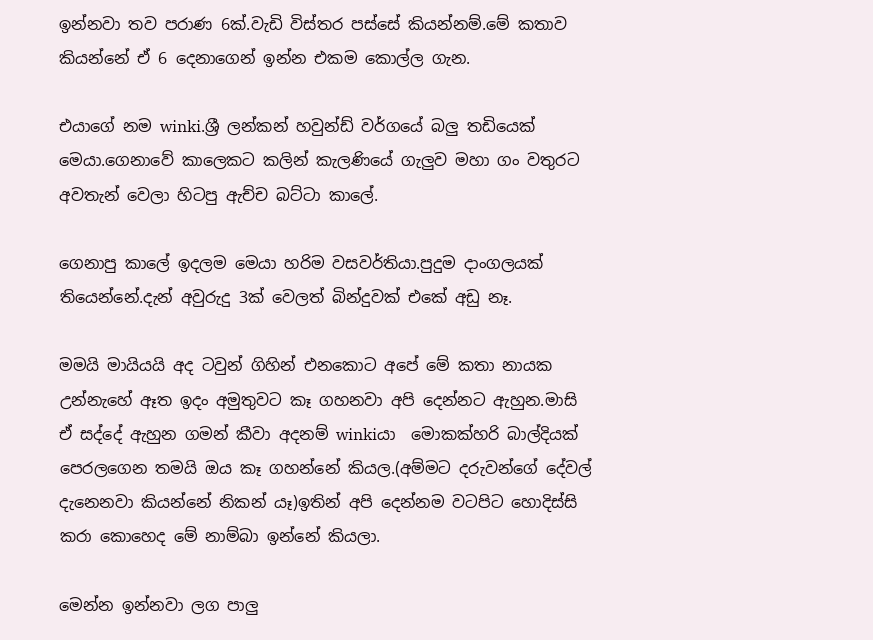ඉන්නවා තව පරාණ 6ක්.වැඩි විස්තර පස්සේ කියන්නම්.මේ කතාව කියන්නේ ඒ 6 දෙනාගෙන් ඉන්න එකම කොල්ල ගැන.

එයාගේ නම winki.ශ්‍රී ලන්කන් හවුන්ඩ් වර්ගයේ බලු තඩියෙක් මෙයා.ගෙනාවේ කාලෙකට කලින් කැලණියේ ගැලුව මහා ගං වතුරට අවතැන් වෙලා හිටපු ඇච්ච බට්ටා කාලේ.

ගෙනාපු කාලේ ඉදලම මෙයා හරිම වසවර්තියා.පුදුම දාංගලයක් තියෙන්නේ.දැන් අවුරුදු 3ක් වෙලත් බින්දුවක් එකේ අඩු නෑ.

මමයි මායියයි අද ටවුන් ගිහින් එනකොට අපේ මේ කතා නායක උන්නැහේ ඈත ඉදං අමුතුවට කෑ ගහනවා අපි දෙන්නට ඇහුන.මාසි ඒ සද්දේ ඇහුන ගමන් කීවා අදනම් winkiයා  මොකක්හරි බාල්දියක් පෙරලගෙන තමයි ඔය කෑ ගහන්නේ කියල.(අම්මට දරුවන්ගේ දේවල් දැනෙනවා කියන්නේ නිකන් යෑ)ඉතින් අපි දෙන්නම වටපිට හොදිස්සි කරා කොහෙද මේ නාම්බා ඉන්නේ කියලා.

මෙන්න ඉන්නවා ලග පාලු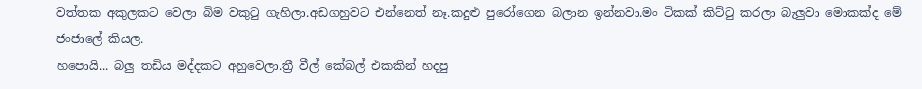වත්තක අකුලකට වෙලා බිම වකුටු ගැහිලා.අඩගහුවට එන්නෙත් නෑ.කදුළු පුරෝගෙන බලාන ඉන්නවා.මං ටිකක් කිට්ටු කරලා බැලුවා මොකක්ද මේ ජංජාලේ කියල.
හපොයි... බලු තඩිය මද්දකට අහුවෙලා.ත්‍රී වීල් කේබල් එකකින් හදපු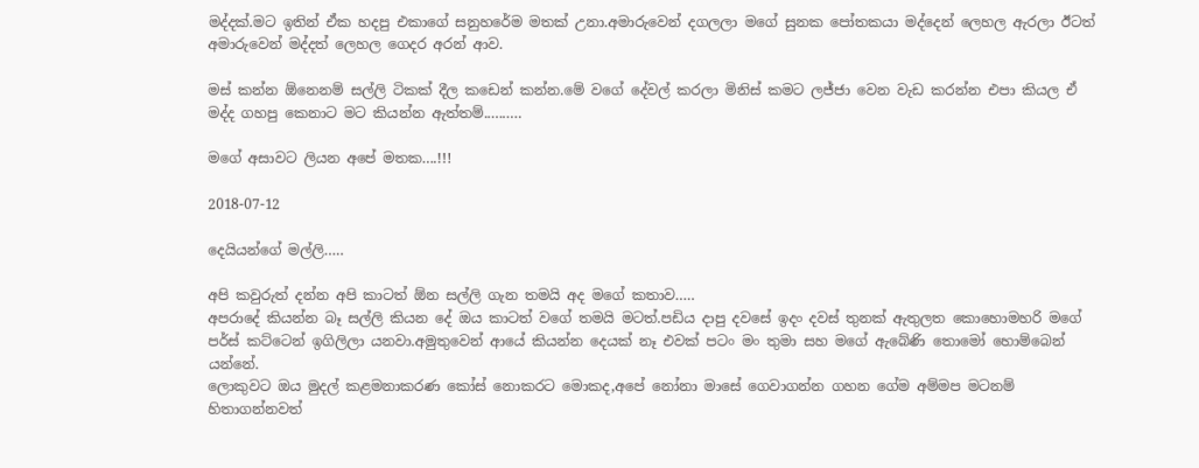මද්දක්.මට ඉතින් ඒක හදපු එකාගේ සනුහරේම මතක් උනා.අමාරුවෙන් දගලලා මගේ සුනක පෝතකයා මද්දෙන් ලෙහල ඇරලා ඊටත් අමාරුවෙන් මද්දත් ලෙහල ගෙදර අරන් ආව.

මස් කන්න ඕනෙනම් සල්ලි ටිකක් දීල කඩෙන් කන්න.මේ වගේ දේවල් කරලා මිනිස් කමට ලජ්ජා වෙන වැඩ කරන්න එපා කියල ඒ මද්ද ගහපු කෙනාට මට කියන්න ඇත්තම්..........

මගේ අසාවට ලියන අපේ මතක....!!!

2018-07-12

දෙයියන්ගේ මල්ලි…..

අපි කවුරුත් දන්න අපි කාටත් ඕන සල්ලි ගැන තමයි අද මගේ කතාව…..
අපරාදේ කියන්න බෑ සල්ලි කියන දේ ඔය කාටත් වගේ තමයි මටත්.පඩිය දාපු දවසේ ඉදං දවස් තුනක් ඇතුලත කොහොමහරි මගේ පර්ස් කට්ටෙන් ඉගිලිලා යනවා.අමුතුවෙන් ආයේ කියන්න දෙයක් නෑ එවක් පටං මං තුමා සහ මගේ ඇබේණි තොමෝ හොම්බෙන් යන්නේ.
ලොකුවට ඔය මුදල් කළමනාකරණ කෝස් නොකරට මොකද,අපේ නෝනා මාසේ ගෙවාගන්න ගහන ගේම අම්මප මටනම් හිතාගන්නවත්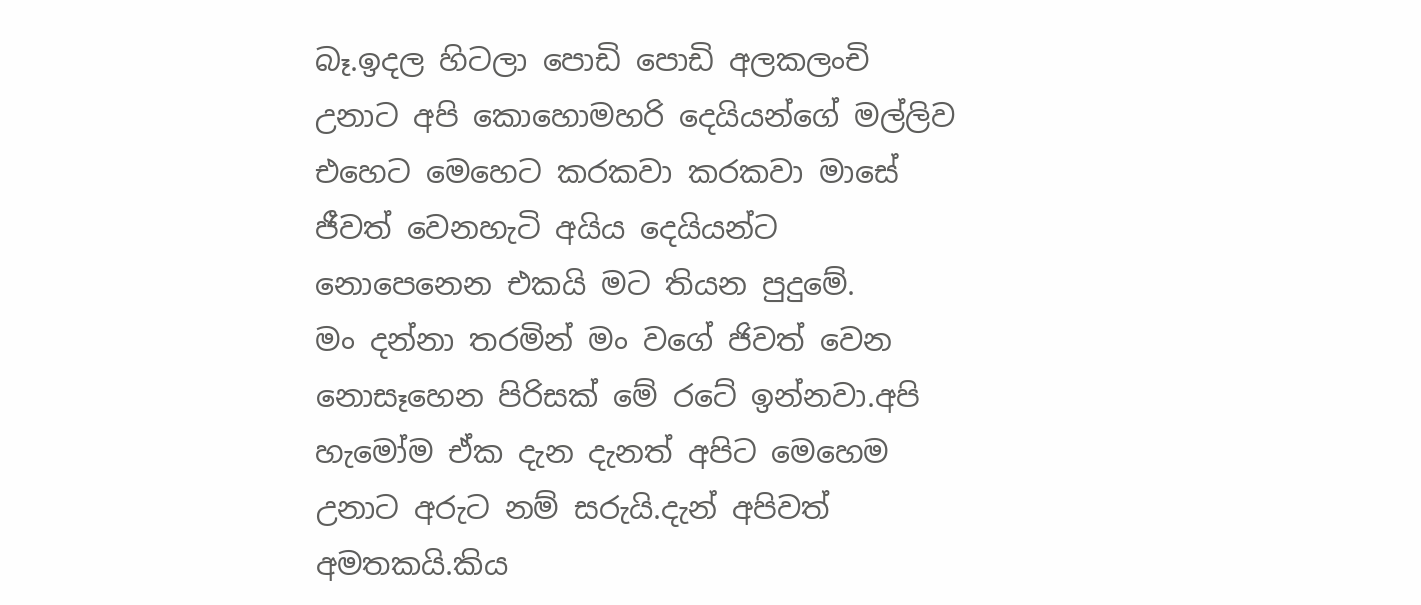බෑ.ඉදල හිටලා පොඩි පොඩි අලකලංචි උනාට අපි කොහොමහරි දෙයියන්ගේ මල්ලිව එහෙට මෙහෙට කරකවා කරකවා මාසේ ජීවත් වෙනහැටි අයිය දෙයියන්ට නොපෙනෙන එකයි මට තියන පුදුමේ.
මං දන්නා තරමින් මං වගේ ජිවත් වෙන නොසෑහෙන පිරිසක් මේ රටේ ඉන්නවා.අපි හැමෝම ඒක දැන දැනත් අපිට මෙහෙම උනාට අරුට නම් සරුයි.දැන් අපිවත් අමතකයි.කිය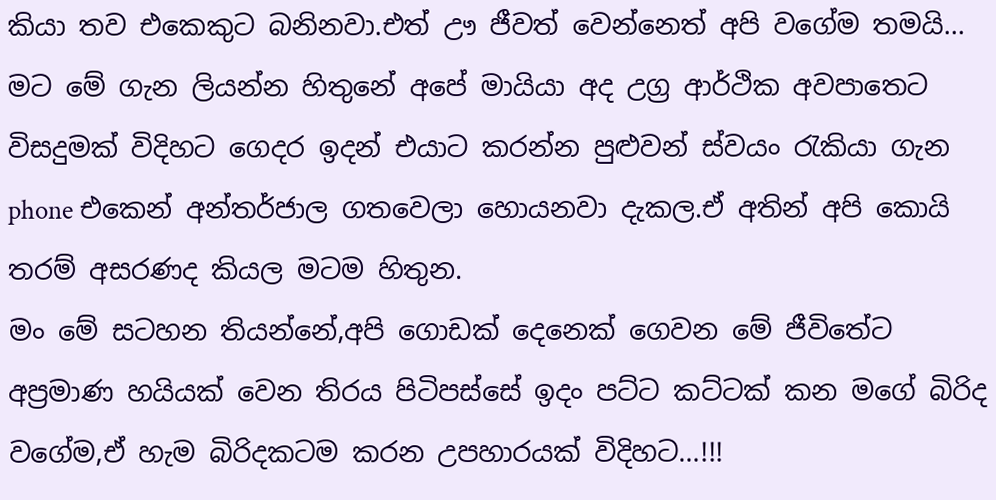කියා තව එකෙකුට බනිනවා.එත් ඌ ජීවත් වෙන්නෙත් අපි වගේම තමයි…
මට මේ ගැන ලියන්න හිතුනේ අපේ මායියා අද උග්‍ර ආර්ථික අවපාතෙට විසදුමක් විදිහට ගෙදර ඉදන් එයාට කරන්න පුළුවන් ස්වයං රැකියා ගැන phone එකෙන් අන්තර්ජාල ගතවෙලා හොයනවා දැකල.ඒ අතින් අපි කොයි තරම් අසරණද කියල මටම හිතුන.
මං මේ සටහන තියන්නේ,අපි ගොඩක් දෙනෙක් ගෙවන මේ ජීවිතේට අප්‍රමාණ හයියක් වෙන තිරය පිටිපස්සේ ඉදං පට්ට කට්ටක් කන මගේ බිරිද වගේම,ඒ හැම බිරිදකටම කරන උපහාරයක් විදිහට…!!!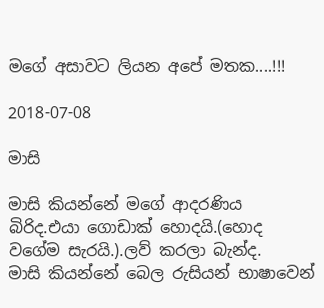මගේ අසාවට ලියන අපේ මතක....!!!

2018-07-08

මාසි

මාසි කියන්නේ මගේ ආදරණිය බිරිද.එයා ගොඩාක් හොදයි.(හොද වගේම සැරයි.).ලව් කරලා බැන්ද.
මාසි කියන්නේ බෙල රුසියන් භාෂාවෙන්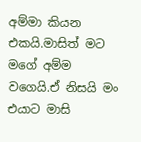අම්මා කියන එකයි.මාසිත් මට මගේ අම්ම වගෙයි.ඒ නිසයි මං එයාට මාසි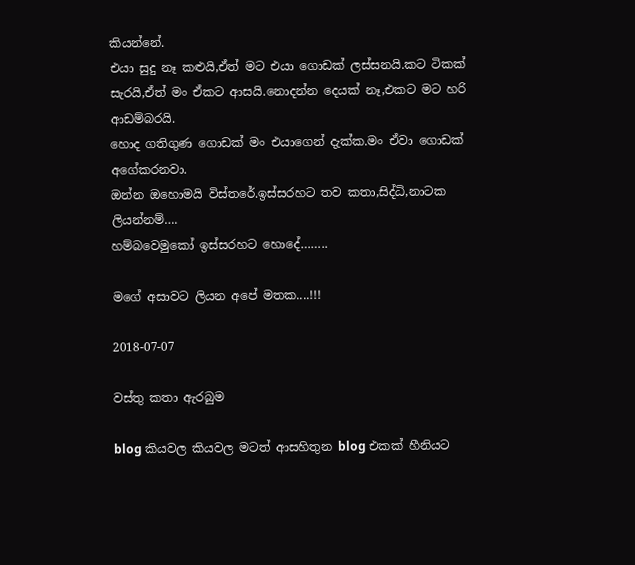කියන්නේ.
එයා සුදු නෑ කළුයි,ඒත් මට එයා ගොඩක් ලස්සනයි.කට ටිකක් සැරයි,ඒත් මං ඒකට ආසයි.නොදන්න දෙයක් නෑ,එකට මට හරි ආඩම්බරයි.
හොද ගතිගුණ ගොඩක් මං එයාගෙන් දැක්ක.මං ඒවා ගොඩක් අගේකරනවා.
ඔන්න ඔහොමයි විස්තරේ.ඉස්සරහට තව කතා,සිද්ධි,නාටක ලියන්නම්….
හම්බවෙමුකෝ ඉස්සරහට හොදේ……..

මගේ අසාවට ලියන අපේ මතක....!!!

2018-07-07

වස්තු කතා ඇරබුම

blog කියවල කියවල මටත් ආසහිතුන blog එකක් හීනියට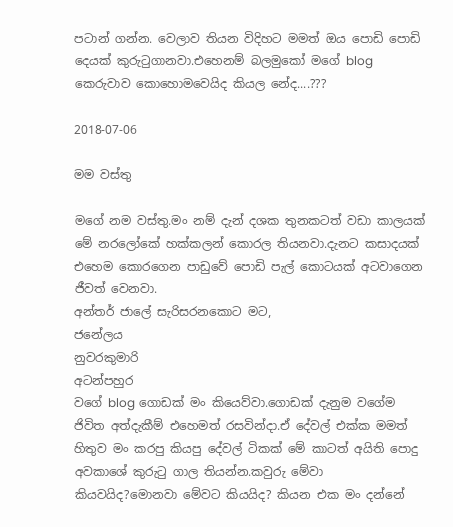පටාන් ගන්න. වෙලාව තියන විදිහට මමත් ඔය පොඩි පොඩි දෙයක් කුරුටුගානවා.එහෙනම් බලමුකෝ මගේ blog කෙරුවාව කොහොමවෙයිද කියල නේද....???

2018-07-06

මම වස්තු

මගේ නම වස්තු.මං නම් දැන් දශක තුනකටත් වඩා කාලයක් මේ නරලෝකේ හක්කලන් කොරල තියනවා.දැනට කසාදයක් එහෙම කොරගෙන පාඩුවේ පොඩි පැල් කොටයක් අටවාගෙන ජීවත් වෙනවා.
අන්තර් ජාලේ සැරිසරනකොට මට,
ජනේලය
නුවරකුමාරි
අටන්පහුර
වගේ blog ගොඩක් මං කියෙව්වා.ගොඩක් දැනුම වගේම ජිවිත අත්දැකීම් එහෙමත් රසවින්දා.ඒ දේවල් එක්ක මමත් හිතුව මං කරපු කියපු දේවල් ටිකක් මේ කාටත් අයිති පොදු අවකාශේ කුරුටු ගාල තියන්න.කවුරු මේවා කියවයිද?මොනවා මේවට කියයිද? කියන එක මං දන්නේ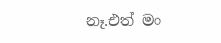නෑ.එත් මං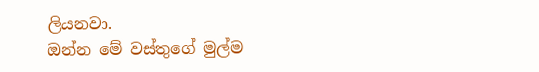ලියනවා.
ඔන්න මේ වස්තුගේ මුල්ම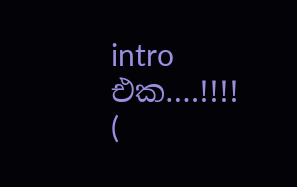intro එක….!!!!
(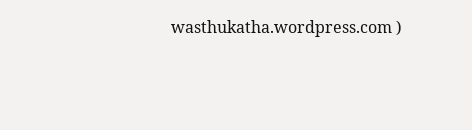wasthukatha.wordpress.com )